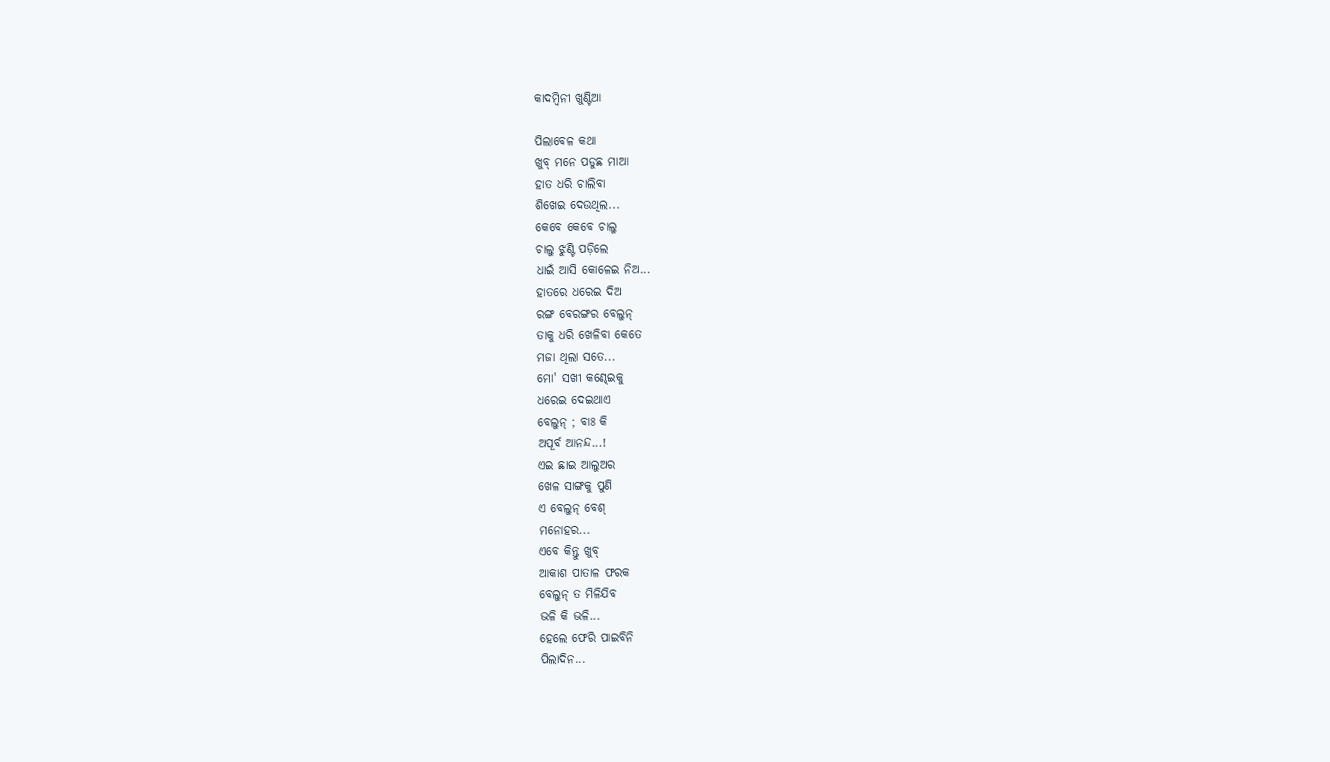କାଦମ୍ବିନୀ ଖୁଣ୍ଟିଆ

ପିଲାବେଳ କଥା
ଖୁବ୍ ମନେ ପଡୁଛ ମାଆ
ହାତ ଧରି ଚାଲିବା
ଶିଖେଇ ଦେଉଥିଲ...
କେବେ କେବେ ଚାଲୁ
ଚାଲୁ ଝୁଣ୍ଟି ପଡ଼ିଲେ
ଧାଇଁ ଆସି କୋଳେଇ ନିଅ...
ହାତରେ ଧରେଇ ଦିଅ
ରଙ୍ଗ ବେରଙ୍ଗର ବେଲୁନ୍
ତାକୁ ଧରି ଖେଳିବା କେତେ
ମଜା ଥିଲା ସତେ...
ମୋ' ସଖୀ କଣ୍ଢେଇକୁ
ଧରେଇ ଦେଇଥାଏ
ବେଲୁନ୍ ; ବାଃ କି
ଅପୂର୍ବ ଆନନ୍ଦ...!
ଏଇ ଛାଇ ଆଲୁଅର
ଖେଳ ସାଙ୍ଗକୁ ପୁଣି
ଏ ବେଲୁନ୍ ବେଶ୍
ମନୋହର...
ଏବେ କିନ୍ତୁ ଖୁବ୍
ଆକାଶ ପାତାଳ ଫରକ
ବେଲୁନ୍ ତ ମିଳିଯିବ
ଭଳି କି ଭଳି...
ହେଲେ ଫେରି ପାଇବିନି
ପିଲାଦିନ...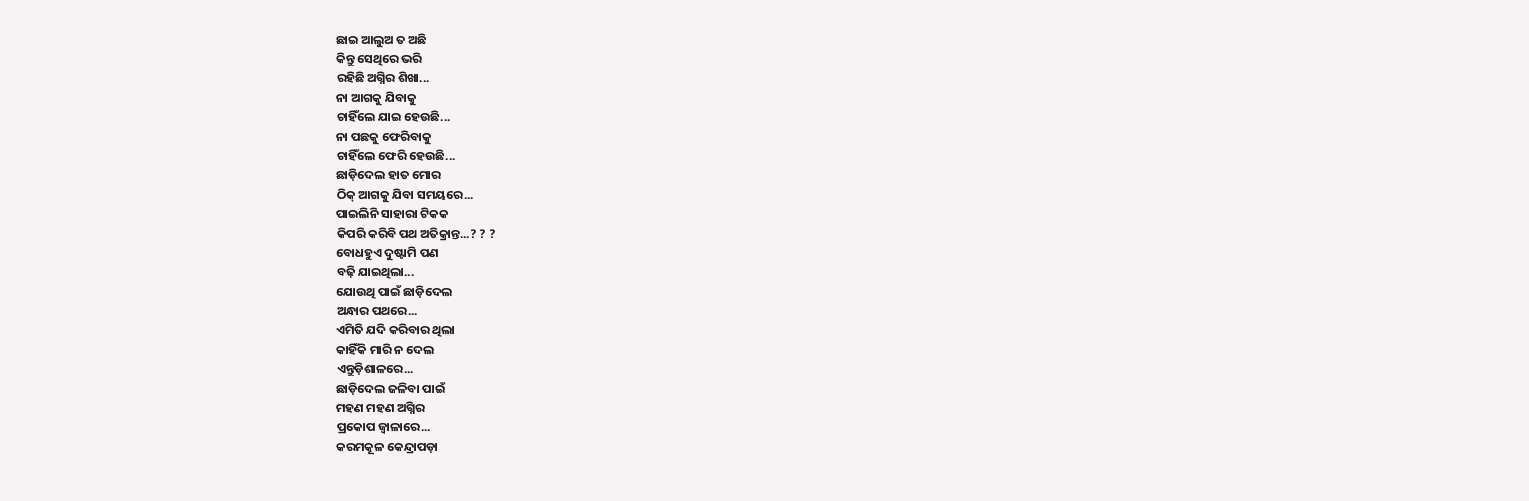ଛାଇ ଆଲୁଅ ତ ଅଛି
କିନ୍ତୁ ସେଥିରେ ଭରି
ରହିଛି ଅଗ୍ନିର ଶିଖା...
ନା ଆଗକୁ ଯିବାକୁ
ଚାହିଁଲେ ଯାଇ ହେଉଛି...
ନା ପଛକୁ ଫେରିବାକୁ
ଚାହିଁଲେ ଫେରି ହେଉଛି...
ଛାଡ଼ିଦେଲ ହାତ ମୋର
ଠିକ୍ ଆଗକୁ ଯିବା ସମୟରେ...
ପାଇଲିନି ସାହାରା ଟିକକ
କିପରି କରିବି ପଥ ଅତିକ୍ରାନ୍ତ...? ? ?
ବୋଧହୁଏ ଦୁଷ୍ଟାମି ପଣ
ବଢ଼ି ଯାଇଥିଲା...
ଯୋଉଥି ପାଇଁ ଛାଡ଼ିଦେଲ
ଅନ୍ଧାର ପଥରେ...
ଏମିତି ଯଦି କରିବାର ଥିଲା
କାହିଁକି ମାରି ନ ଦେଲ
ଏନ୍ତୁଡ଼ିଶାଳରେ...
ଛାଡ଼ିଦେଲ ଜଳିବା ପାଇଁ
ମହଣ ମହଣ ଅଗ୍ନିର
ପ୍ରକୋପ ଜ୍ଵାଳାରେ...
କରମକୂଳ କେନ୍ଦ୍ରାପଡ଼ା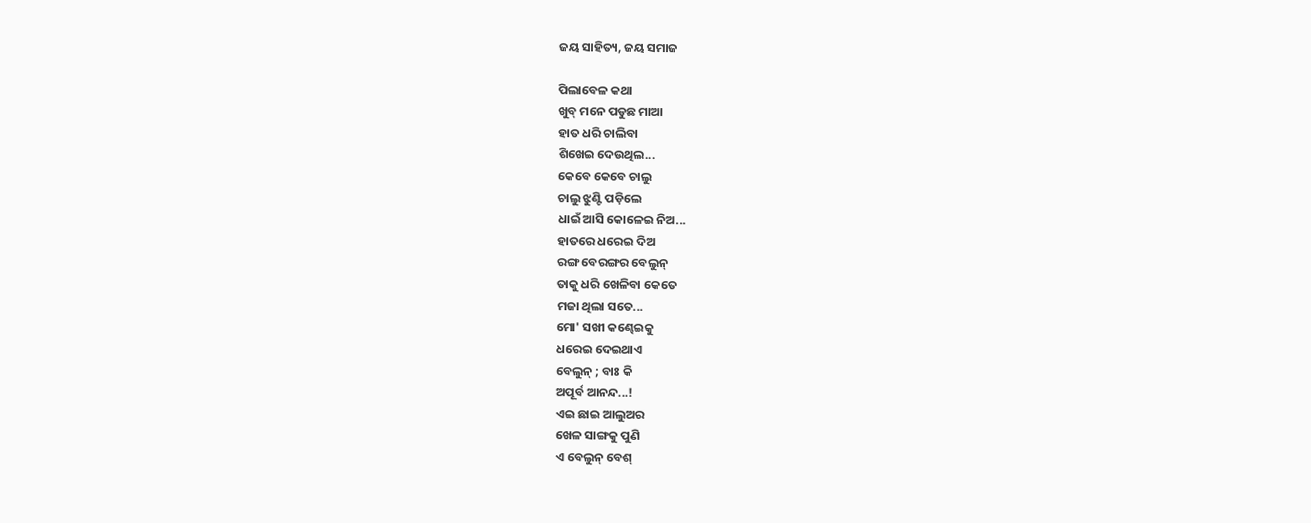ଜୟ ସାହିତ୍ୟ, ଜୟ ସମାଜ

ପିଲାବେଳ କଥା
ଖୁବ୍ ମନେ ପଡୁଛ ମାଆ
ହାତ ଧରି ଚାଲିବା
ଶିଖେଇ ଦେଉଥିଲ...
କେବେ କେବେ ଚାଲୁ
ଚାଲୁ ଝୁଣ୍ଟି ପଡ଼ିଲେ
ଧାଇଁ ଆସି କୋଳେଇ ନିଅ...
ହାତରେ ଧରେଇ ଦିଅ
ରଙ୍ଗ ବେରଙ୍ଗର ବେଲୁନ୍
ତାକୁ ଧରି ଖେଳିବା କେତେ
ମଜା ଥିଲା ସତେ...
ମୋ' ସଖୀ କଣ୍ଢେଇକୁ
ଧରେଇ ଦେଇଥାଏ
ବେଲୁନ୍ ; ବାଃ କି
ଅପୂର୍ବ ଆନନ୍ଦ...!
ଏଇ ଛାଇ ଆଲୁଅର
ଖେଳ ସାଙ୍ଗକୁ ପୁଣି
ଏ ବେଲୁନ୍ ବେଶ୍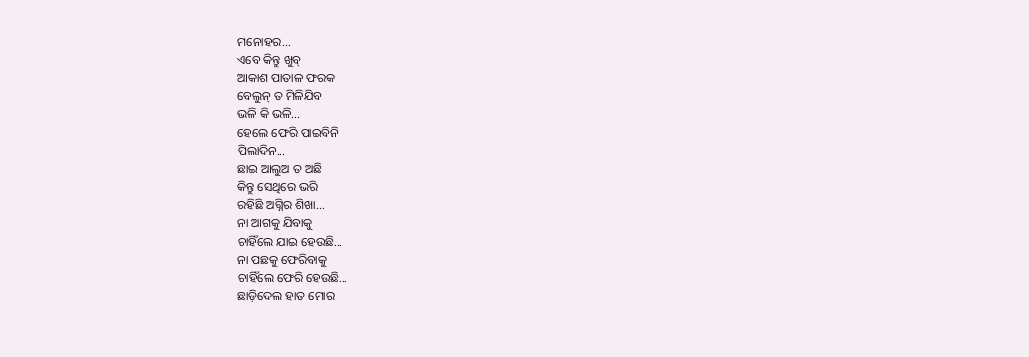ମନୋହର...
ଏବେ କିନ୍ତୁ ଖୁବ୍
ଆକାଶ ପାତାଳ ଫରକ
ବେଲୁନ୍ ତ ମିଳିଯିବ
ଭଳି କି ଭଳି...
ହେଲେ ଫେରି ପାଇବିନି
ପିଲାଦିନ...
ଛାଇ ଆଲୁଅ ତ ଅଛି
କିନ୍ତୁ ସେଥିରେ ଭରି
ରହିଛି ଅଗ୍ନିର ଶିଖା...
ନା ଆଗକୁ ଯିବାକୁ
ଚାହିଁଲେ ଯାଇ ହେଉଛି...
ନା ପଛକୁ ଫେରିବାକୁ
ଚାହିଁଲେ ଫେରି ହେଉଛି...
ଛାଡ଼ିଦେଲ ହାତ ମୋର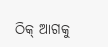ଠିକ୍ ଆଗକୁ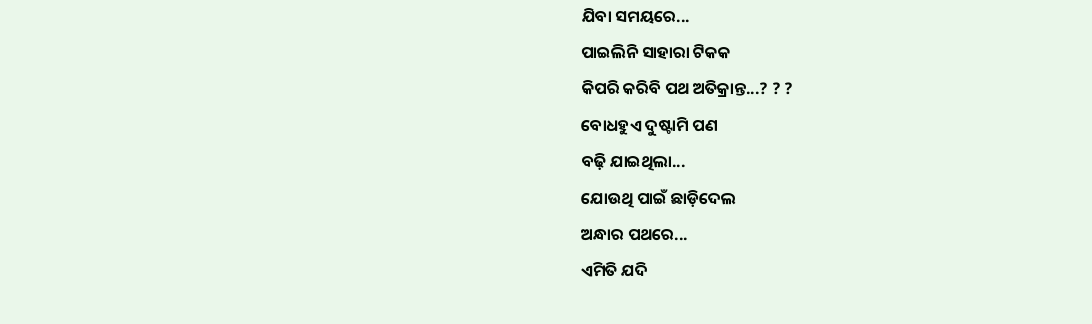ଯିବା ସମୟରେ...
ପାଇଲିନି ସାହାରା ଟିକକ
କିପରି କରିବି ପଥ ଅତିକ୍ରାନ୍ତ...? ? ?
ବୋଧହୁଏ ଦୁଷ୍ଟାମି ପଣ
ବଢ଼ି ଯାଇଥିଲା...
ଯୋଉଥି ପାଇଁ ଛାଡ଼ିଦେଲ
ଅନ୍ଧାର ପଥରେ...
ଏମିତି ଯଦି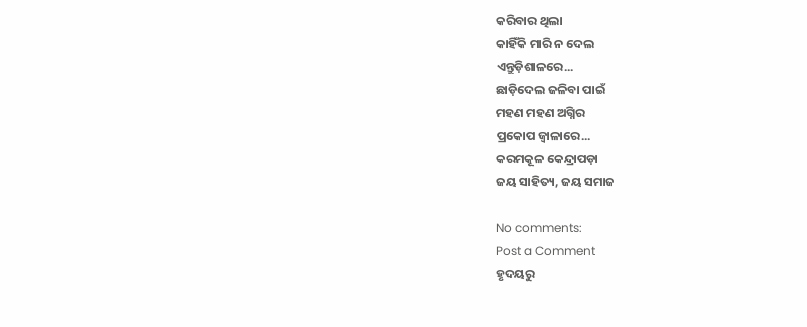କରିବାର ଥିଲା
କାହିଁକି ମାରି ନ ଦେଲ
ଏନ୍ତୁଡ଼ିଶାଳରେ...
ଛାଡ଼ିଦେଲ ଜଳିବା ପାଇଁ
ମହଣ ମହଣ ଅଗ୍ନିର
ପ୍ରକୋପ ଜ୍ଵାଳାରେ...
କରମକୂଳ କେନ୍ଦ୍ରାପଡ଼ା
ଜୟ ସାହିତ୍ୟ, ଜୟ ସମାଜ

No comments:
Post a Comment
ହୃଦୟରୁ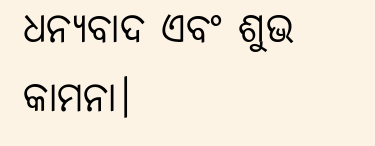ଧନ୍ୟବାଦ ଏବଂ ଶୁଭ କାମନା।